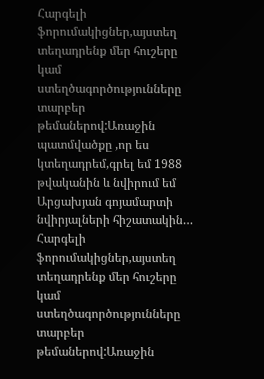Հարգելի ֆորումակիցներ,այստեղ տեղադրենք մեր հուշերը կամ ստեղծագործությունները տարբեր
թեմաներով:Առաջին պատմվածքը ,որ ես կտեղադրեմ,գրել եմ 1988 թվականին և նվիրում եմ Արցախյան գոյամարտի նվիրյալների հիշատակին…
Հարգելի ֆորումակիցներ,այստեղ տեղադրենք մեր հուշերը կամ ստեղծագործությունները տարբեր
թեմաներով:Առաջին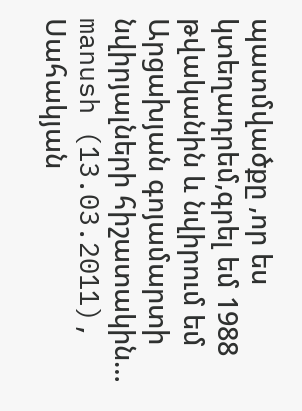պատմվածքը ,որ ես կտեղադրեմ,գրել եմ 1988 թվականին և նվիրում եմ Արցախյան գոյամարտի նվիրյալների հիշատակին…
manush (13.03.2011), Սահակյան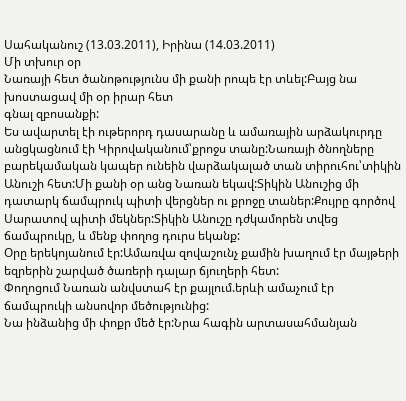Սահականուշ (13.03.2011), Իրինա (14.03.2011)
Մի տխուր օր
Նառայի հետ ծանոթությունս մի քանի րոպե էր տևել:Բայց նա խոստացավ մի օր իրար հետ
գնալ զբոսանքի:
Ես ավարտել էի ութերորդ դասարանը և ամառային արձակուրդը անցկացնում էի Կիրովականում՝քրոջս տանը:Նառայի ծնողները բարեկամական կապեր ունեին վարձակալած տան տիրուհու՝տիկին Անուշի հետ:Մի քանի օր անց Նառան եկավ:Տիկին Անուշից մի դատարկ ճամպրուկ պիտի վերցներ ու քրոջը տաներ:Քույրը գործով Սարատով պիտի մեկներ:Տիկին Անուշը դժկամորեն տվեց ճամպրուկը, և մենք փողոց դուրս եկանք:
Օրը երեկոյանում էր:Ամառվա զովաշունչ քամին խաղում էր մայթերի եզրերին շարված ծառերի դալար ճյուղերի հետ:
Փողոցում Նառան անվստահ էր քայլում.երևի ամաչում էր ճամպրուկի անսովոր մեծությունից:
Նա ինձանից մի փոքր մեծ էր:Նրա հագին արտասահմանյան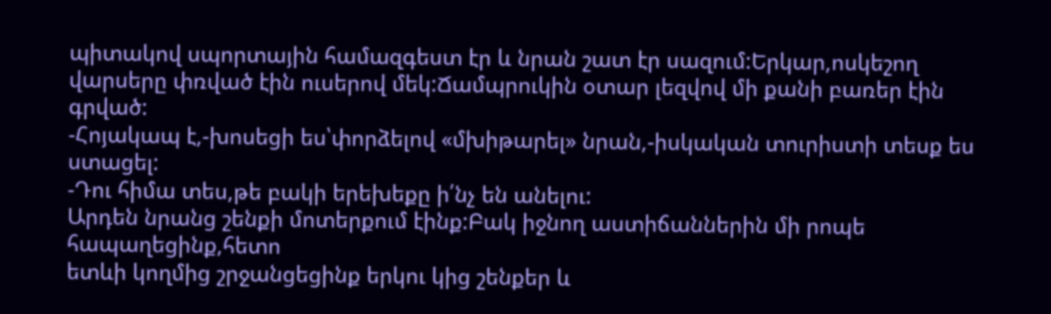պիտակով սպորտային համազգեստ էր և նրան շատ էր սազում:Երկար,ոսկեշող վարսերը փռված էին ուսերով մեկ:Ճամպրուկին օտար լեզվով մի քանի բառեր էին գրված:
-Հոյակապ է,-խոսեցի ես՝փորձելով «մխիթարել» նրան,-իսկական տուրիստի տեսք ես ստացել:
-Դու հիմա տես,թե բակի երեխեքը ի՛նչ են անելու:
Արդեն նրանց շենքի մոտերքում էինք:Բակ իջնող աստիճաններին մի րոպե հապաղեցինք,հետո
ետևի կողմից շրջանցեցինք երկու կից շենքեր և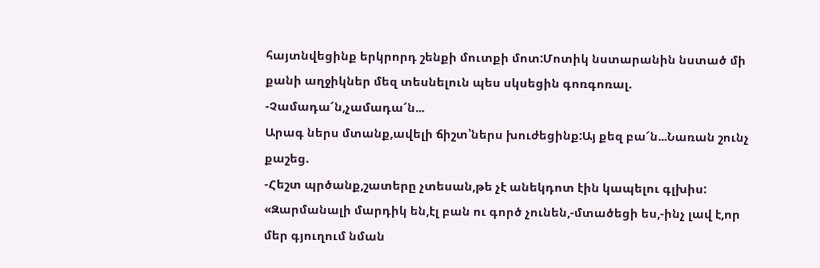հայտնվեցինք երկրորդ շենքի մուտքի մոտ:Մոտիկ նստարանին նստած մի քանի աղջիկներ մեզ տեսնելուն պես սկսեցին գոռգոռալ.
-Չամադա՜ն,չամադա՜ն...
Արագ ներս մտանք,ավելի ճիշտ՝ներս խուժեցինք:Այ քեզ բա՜ն...Նառան շունչ քաշեց.
-Հեշտ պրծանք,շատերը չտեսան,թե չէ անեկդոտ էին կապելու գլխիս:
«Զարմանալի մարդիկ են,էլ բան ու գործ չունեն,-մտածեցի ես,-ինչ լավ է,որ մեր գյուղում նման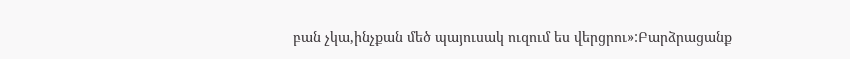բան չկա,ինչքան մեծ պայուսակ ուզում ես վերցրու»:Բարձրացանք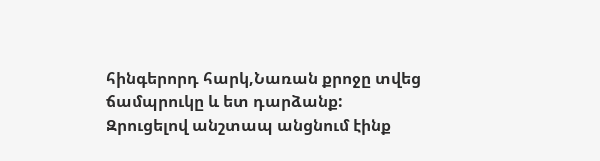հինգերորդ հարկ,Նառան քրոջը տվեց ճամպրուկը և ետ դարձանք:
Զրուցելով անշտապ անցնում էինք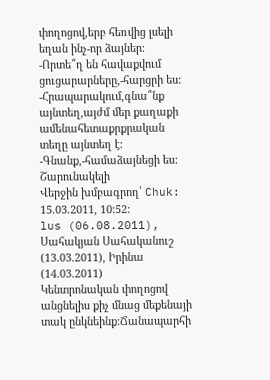փողոցով,երբ հեռվից լսելի եղան ինչ-որ ձայներ:
-Որտե՞ղ են հավաքվում ցուցարարները,-հարցրի ես:
-Հրապարակում,գնա՞նք այնտեղ,այժմ մեր քաղաքի ամենահետաքրքրական տեղը այնտեղ է:
-Գնանք,-համաձայնեցի ես:
Շարունակելի
Վերջին խմբագրող՝ Chuk: 15.03.2011, 10:52:
lus (06.08.2011), Սահակյան Սահականուշ (13.03.2011), Իրինա (14.03.2011)
Կենտրոնական փողոցով անցնելիս քիչ մնաց մեքենայի տակ ընկնեինք:Ճանապարհի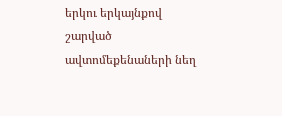երկու երկայնքով շարված ավտոմեքենաների նեղ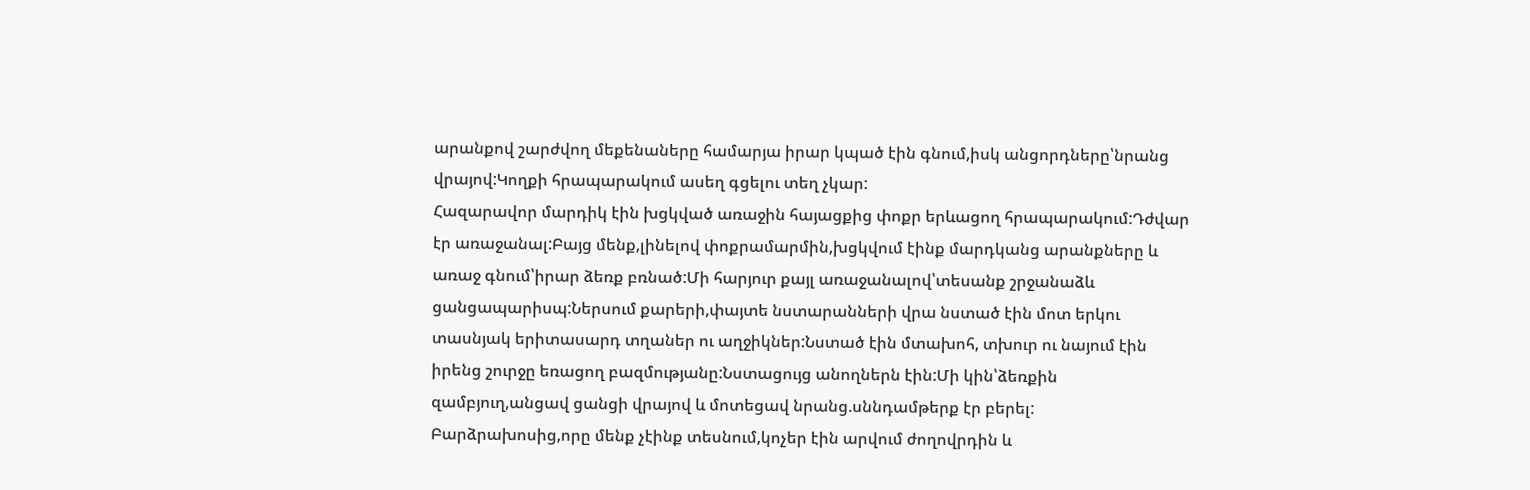արանքով շարժվող մեքենաները համարյա իրար կպած էին գնում,իսկ անցորդները՝նրանց վրայով:Կողքի հրապարակում ասեղ գցելու տեղ չկար:
Հազարավոր մարդիկ էին խցկված առաջին հայացքից փոքր երևացող հրապարակում:Դժվար էր առաջանալ:Բայց մենք,լինելով փոքրամարմին,խցկվում էինք մարդկանց արանքները և առաջ գնում՝իրար ձեռք բռնած:Մի հարյուր քայլ առաջանալով՝տեսանք շրջանաձև ցանցապարիսպ:Ներսում քարերի,փայտե նստարանների վրա նստած էին մոտ երկու տասնյակ երիտասարդ տղաներ ու աղջիկներ:Նստած էին մտախոհ, տխուր ու նայում էին իրենց շուրջը եռացող բազմությանը:Նստացույց անողներն էին:Մի կին՝ձեռքին զամբյուղ,անցավ ցանցի վրայով և մոտեցավ նրանց.սննդամթերք էր բերել:
Բարձրախոսից,որը մենք չէինք տեսնում,կոչեր էին արվում ժողովրդին և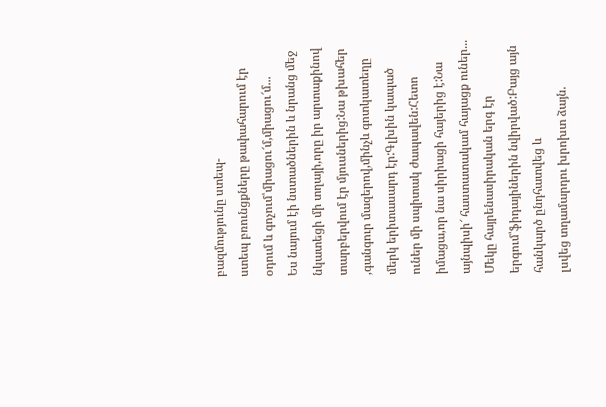բազմությունը ստեպ-
ստեպ բռունցքները թափահարում էր օդում և գոչում՝միացու՜մ,միացու՜մ...
Ես նայում էի նստածներին և նրանց մեջ նկատեցի մի տղայի,որը իր արտաքինով
տարբերվում էր մյուսներից:Նա թխահեր ,գանգուր մազերով,մինչև գոտկատեղը մերկ երիտասարդ էր:Գլխին կապած ուներ մի սպիտակ ժապավեն:Հետո իմացա,որ նա սիրիացի հայերից է:Նա այնպիսի՜ հաստատակամ հայացք ուներ...
Մեկը հայրենասիրական երգ էր երգում՝ֆիդայիներին նվիրված:Բայց այն հանկարծ ընդհատվեց և
լսվեց տղամարդու խրոխտ ձայն.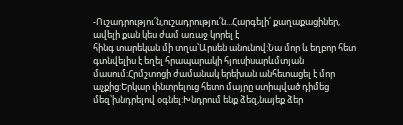-Ուշադրությու՛ն,ուշադրությու՛ն...Հարգելի՛ քաղաքացիներ, ավելի քան կես ժամ առաջ կորել է
հինգ տարեկան մի տղա՝Արսեն անունով:Նա մոր և եղբոր հետ գտնվելիս է եղել հրապարակի հյուսիսարևմտյան մասում:Հրմշտոցի ժամանակ երեխան անհետացել է մոր աչքից:Երկար փնտրելուց հետո մայրը ստիպված դիմեց մեզ՝խնդրելով օգնել:Խնդրում ենք ձեզ,նայեք ձեր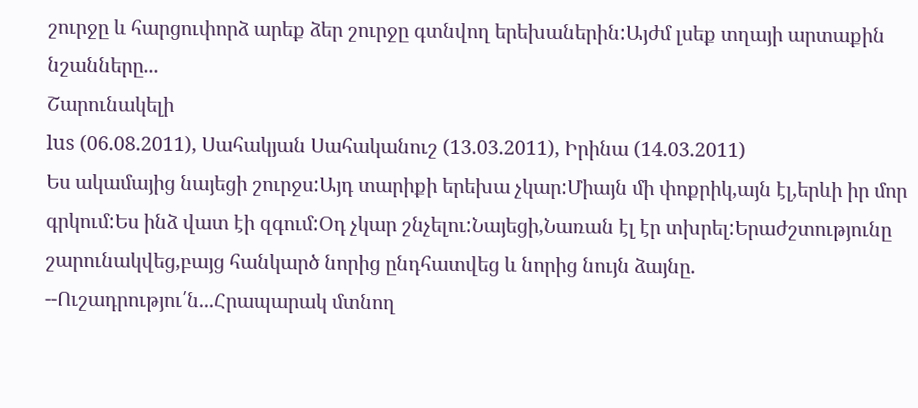շուրջը և հարցուփորձ արեք ձեր շուրջը գտնվող երեխաներին:Այժմ լսեք տղայի արտաքին նշանները...
Շարունակելի
lus (06.08.2011), Սահակյան Սահականուշ (13.03.2011), Իրինա (14.03.2011)
Ես ակամայից նայեցի շուրջս:Այդ տարիքի երեխա չկար:Միայն մի փոքրիկ,այն էլ,երևի իր մոր գրկում:Ես ինձ վատ էի զգում:Օդ չկար շնչելու:Նայեցի,Նառան էլ էր տխրել:Երաժշտությունը
շարունակվեց,բայց հանկարծ նորից ընդհատվեց և նորից նույն ձայնը.
--Ուշադրությու՛ն...Հրապարակ մտնող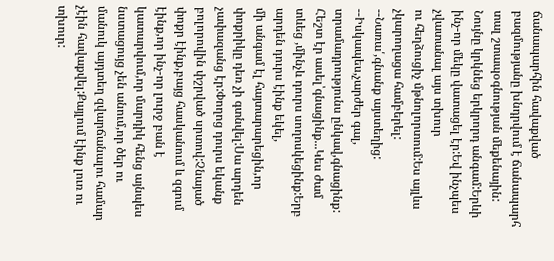ճանապարհին հավաքված բազմությանը խնդրվում է ճանապարհ տալ շտապօգնության մեքենային:
Նույնը կրկնեց երկրորդ անգամ:Երևի ինչ-որ մեկը վատացել էր:Եվ ինչպես չվատանալ այս տխուր
ու հեղձուցիչ մթնոլորտում:Ես այլևս չկարողացա համբերել:
--Նառա՛,գնանք այստեղից:
--Իսկապես,չարժեր գալ, տրամադրությունս ընկավ,գնացինք:
Հեշտ էր ասել՝գնացինք...Կես ժամ տևեց ,մինչև դուրս սողոսկեցինք:Երբ արդեն դուրս էինք եկել,
մի անգամ էլ հայտարարեցին,որ փոքրիկը դեռ չի գտնվել:Սա արդեն չափազանց էր:Փողոց դուրս եկանք բոլորովին փշրված սրտով:Չնայած փոքր էինք,բայց հասկանում և զգում էինք,որ ինչ-որ լուրջ բան է կատարվում,որ մարդիկ հենց այնպես նստացույց չեն անում,որ ծեր ու մանուկ այդտեղ զվարճանալու համար չէին հավաքվել:Քայլում էինք լուռ ու տխուր: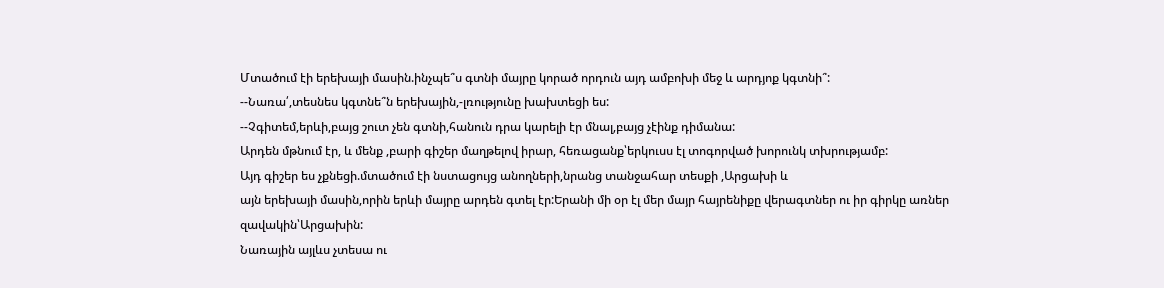Մտածում էի երեխայի մասին.ինչպե՞ս գտնի մայրը կորած որդուն այդ ամբոխի մեջ և արդյոք կգտնի՞:
--Նառա՛,տեսնես կգտնե՞ն երեխային,-լռությունը խախտեցի ես:
--Չգիտեմ,երևի,բայց շուտ չեն գտնի,հանուն դրա կարելի էր մնալ,բայց չէինք դիմանա:
Արդեն մթնում էր, և մենք ,բարի գիշեր մաղթելով իրար, հեռացանք՝երկուսս էլ տոգորված խորունկ տխրությամբ:
Այդ գիշեր ես չքնեցի.մտածում էի նստացույց անողների,նրանց տանջահար տեսքի ,Արցախի և
այն երեխայի մասին,որին երևի մայրը արդեն գտել էր:Երանի մի օր էլ մեր մայր հայրենիքը վերագտներ ու իր գիրկը առներ զավակին՝Արցախին:
Նառային այլևս չտեսա ու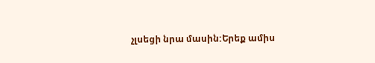չլսեցի նրա մասին:Երեք ամիս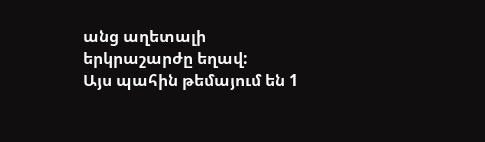անց աղետալի երկրաշարժը եղավ:
Այս պահին թեմայում են 1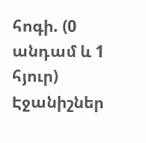հոգի. (0 անդամ և 1 հյուր)
Էջանիշներ